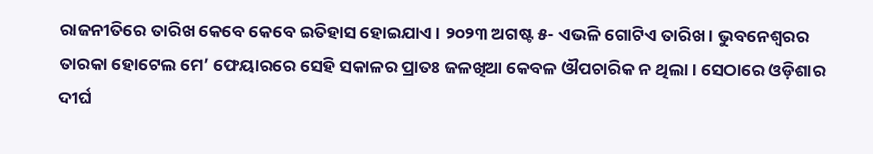ରାଜନୀତିରେ ତାରିଖ କେବେ କେବେ ଇତିହାସ ହୋଇଯାଏ। ୨୦୨୩ ଅଗଷ୍ଟ ୫- ଏଭଳି ଗୋଟିଏ ତାରିଖ। ଭୁବନେଶ୍ୱରର ତାରକା ହୋଟେଲ ମେ’ ଫେୟାରରେ ସେହି ସକାଳର ପ୍ରାତଃ ଜଳଖିଆ କେବଳ ଔପଚାରିକ ନ ଥିଲା। ସେଠାରେ ଓଡ଼ିଶାର ଦୀର୍ଘ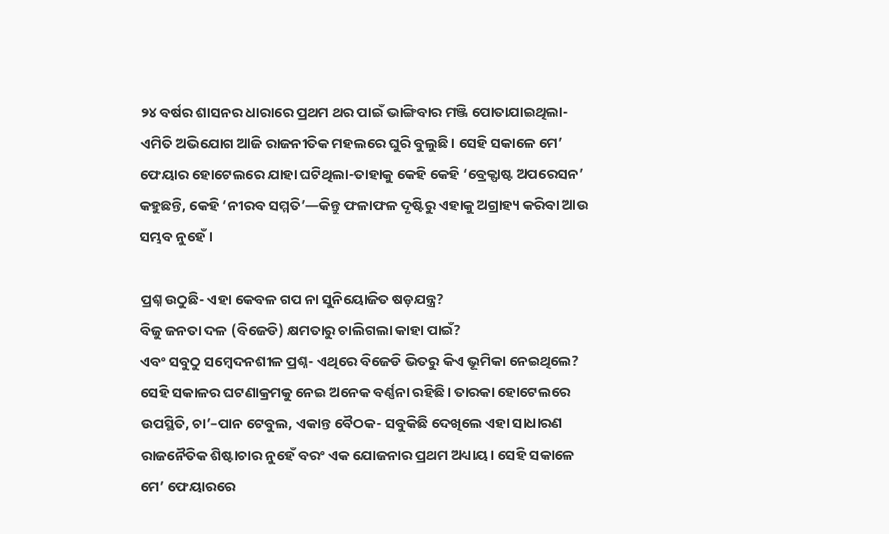୨୪ ବର୍ଷର ଶାସନର ଧାରାରେ ପ୍ରଥମ ଥର ପାଇଁ ଭାଙ୍ଗିବାର ମଞ୍ଜି ପୋତାଯାଇଥିଲା- ଏମିତି ଅଭିଯୋଗ ଆଜି ରାଜନୀତିକ ମହଲରେ ଘୁରି ବୁଲୁଛି। ସେହି ସକାଳେ ମେ’ ଫେୟାର ହୋଟେଲରେ ଯାହା ଘଟିଥିଲା-ତାହାକୁ କେହି କେହି ‘ବ୍ରେକ୍ଫାଷ୍ଟ ଅପରେସନ’ କହୁଛନ୍ତି, କେହି ‘ନୀରବ ସମ୍ମତି’—କିନ୍ତୁ ଫଳାଫଳ ଦୃଷ୍ଟିରୁ ଏହାକୁ ଅଗ୍ରାହ୍ୟ କରିବା ଆଉ ସମ୍ଭବ ନୁହେଁ।

ପ୍ରଶ୍ନ ଉଠୁଛି- ଏହା କେବଳ ଗପ ନା ସୁନିୟୋଜିତ ଷଡ଼ଯନ୍ତ୍ର?
ବିଜୁ ଜନତା ଦଳ (ବିଜେଡି) କ୍ଷମତାରୁ ଚାଲିଗଲା କାହା ପାଇଁ?
ଏବଂ ସବୁଠୁ ସମ୍ବେଦନଶୀଳ ପ୍ରଶ୍ନ- ଏଥିରେ ବିଜେଡି ଭିତରୁ କିଏ ଭୂମିକା ନେଇଥିଲେ?
ସେହି ସକାଳର ଘଟଣାକ୍ରମକୁ ନେଇ ଅନେକ ବର୍ଣ୍ଣନା ରହିଛି। ତାରକା ହୋଟେଲରେ ଉପସ୍ଥିତି, ଚା’–ପାନ ଟେବୁଲ, ଏକାନ୍ତ ବୈଠକ- ସବୁକିଛି ଦେଖିଲେ ଏହା ସାଧାରଣ ରାଜନୈତିକ ଶିଷ୍ଟାଚାର ନୁହେଁ ବରଂ ଏକ ଯୋଜନାର ପ୍ରଥମ ଅଧ୍ୟାୟ। ସେହି ସକାଳେ ମେ’ ଫେୟାରରେ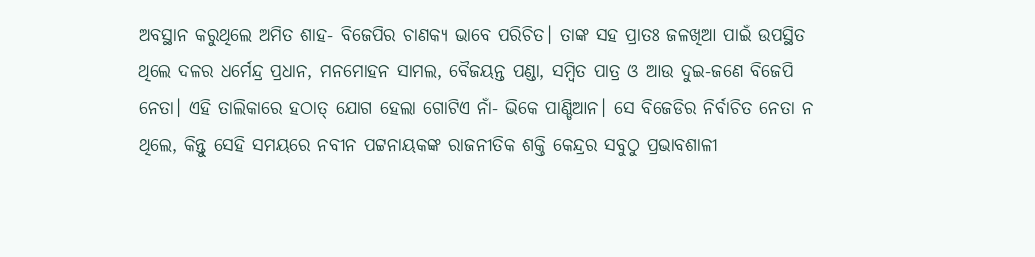ଅବସ୍ଥାନ କରୁଥିଲେ ଅମିତ ଶାହ- ବିଜେପିର ଚାଣକ୍ୟ ଭାବେ ପରିଚିତ। ତାଙ୍କ ସହ ପ୍ରାତଃ ଜଳଖିଆ ପାଇଁ ଉପସ୍ଥିତ ଥିଲେ ଦଳର ଧର୍ମେନ୍ଦ୍ର ପ୍ରଧାନ, ମନମୋହନ ସାମଲ, ବୈଜୟନ୍ତ ପଣ୍ଡା, ସମ୍ବିତ ପାତ୍ର ଓ ଆଉ ଦୁଇ-ଜଣେ ବିଜେପି ନେତା। ଏହି ତାଲିକାରେ ହଠାତ୍ ଯୋଗ ହେଲା ଗୋଟିଏ ନାଁ- ଭିକେ ପାଣ୍ଡିଆନ। ସେ ବିଜେଡିର ନିର୍ବାଚିତ ନେତା ନ ଥିଲେ, କିନ୍ତୁ ସେହି ସମୟରେ ନବୀନ ପଟ୍ଟନାୟକଙ୍କ ରାଜନୀତିକ ଶକ୍ତି କେନ୍ଦ୍ରର ସବୁଠୁ ପ୍ରଭାବଶାଳୀ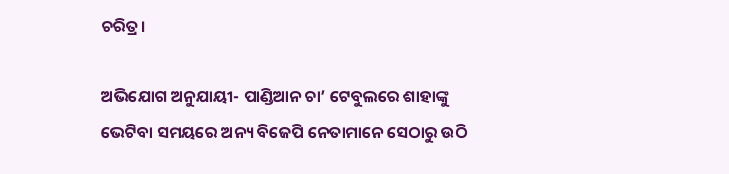ଚରିତ୍ର।

ଅଭିଯୋଗ ଅନୁଯାୟୀ- ପାଣ୍ଡିଆନ ଚା’ ଟେବୁଲରେ ଶାହାଙ୍କୁ ଭେଟିବା ସମୟରେ ଅନ୍ୟ ବିଜେପି ନେତାମାନେ ସେଠାରୁ ଉଠି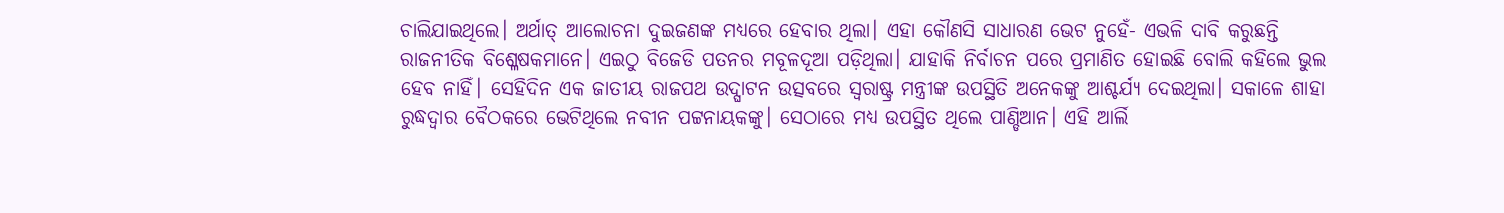ଚାଲିଯାଇଥିଲେ। ଅର୍ଥାତ୍ ଆଲୋଚନା ଦୁଇଜଣଙ୍କ ମଧ୍ୟରେ ହେବାର ଥିଲା। ଏହା କୌଣସି ସାଧାରଣ ଭେଟ ନୁହେଁ- ଏଭଳି ଦାବି କରୁଛନ୍ତି ରାଜନୀତିକ ବିଶ୍ଳେଷକମାନେ। ଏଇଠୁ ବିଜେଡି ପତନର ମବୂଳଦୂଆ ପଡ଼ିଥିଲା। ଯାହାକି ନିର୍ବାଚନ ପରେ ପ୍ରମାଣିତ ହୋଇଛି ବୋଲି କହିଲେ ଭୁଲ ହେବ ନାହିଁ। ସେହିଦିନ ଏକ ଜାତୀୟ ରାଜପଥ ଉଦ୍ଘାଟନ ଉତ୍ସବରେ ସ୍ୱରାଷ୍ଟ୍ର ମନ୍ତ୍ରୀଙ୍କ ଉପସ୍ଥିତି ଅନେକଙ୍କୁ ଆଶ୍ଚର୍ଯ୍ୟ ଦେଇଥିଲା। ସକାଳେ ଶାହା ରୁଦ୍ଧଦ୍ୱାର ବୈଠକରେ ଭେଟିଥିଲେ ନବୀନ ପଟ୍ଟନାୟକଙ୍କୁ। ସେଠାରେ ମଧ୍ୟ ଉପସ୍ଥିତ ଥିଲେ ପାଣ୍ଡିଆନ। ଏହି ଆର୍ଲି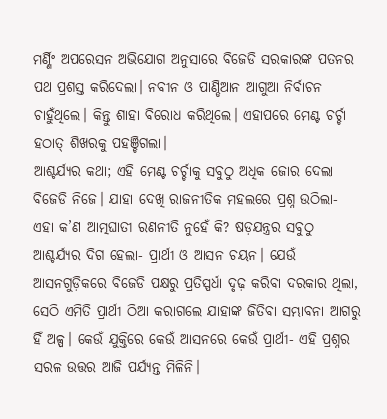ମର୍ଣ୍ଣିଂ ଅପରେସନ ଅଭିଯୋଗ ଅନୁସାରେ ବିଜେଡି ସରକାରଙ୍କ ପତନର ପଥ ପ୍ରଶସ୍ତ କରିଦେଲା। ନବୀନ ଓ ପାଣ୍ଡିଆନ ଆଗୁଆ ନିର୍ବାଚନ ଚାହୁଁଥିଲେ। କିନ୍ତୁ ଶାହା ବିରୋଧ କରିଥିଲେ। ଏହାପରେ ମେଣ୍ଟ ଚର୍ଚ୍ଚା ହଠାତ୍ ଶିଖରକୁ ପହଞ୍ଚିଗଲା।
ଆଶ୍ଚର୍ଯ୍ୟର କଥା; ଏହି ମେଣ୍ଟ ଚର୍ଚ୍ଚାକୁ ସବୁଠୁ ଅଧିକ ଜୋର ଦେଲା ବିଜେଡି ନିଜେ। ଯାହା ଦେଖି ରାଜନୀତିକ ମହଲରେ ପ୍ରଶ୍ନ ଉଠିଲା- ଏହା କ’ଣ ଆତ୍ମଘାତୀ ରଣନୀତି ନୁହେଁ କି? ଷଡ଼ଯନ୍ତ୍ରର ସବୁଠୁ ଆଶ୍ଚର୍ଯ୍ୟର ଦିଗ ହେଲା- ପ୍ରାର୍ଥୀ ଓ ଆସନ ଚୟନ। ଯେଉଁ ଆସନଗୁଡ଼ିକରେ ବିଜେଡି ପକ୍ଷରୁ ପ୍ରତିସ୍ପର୍ଧା ଦୃଢ଼ କରିବା ଦରକାର ଥିଲା, ସେଠି ଏମିତି ପ୍ରାର୍ଥୀ ଠିଆ କରାଗଲେ ଯାହାଙ୍କ ଜିତିବା ସମ୍ଭାବନା ଆଗରୁ ହିଁ ଅଳ୍ପ। କେଉଁ ଯୁକ୍ତିରେ କେଉଁ ଆସନରେ କେଉଁ ପ୍ରାର୍ଥୀ- ଏହି ପ୍ରଶ୍ନର ସରଳ ଉତ୍ତର ଆଜି ପର୍ଯ୍ୟନ୍ତ ମିଳିନି।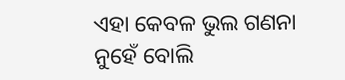ଏହା କେବଳ ଭୁଲ ଗଣନା ନୁହେଁ ବୋଲି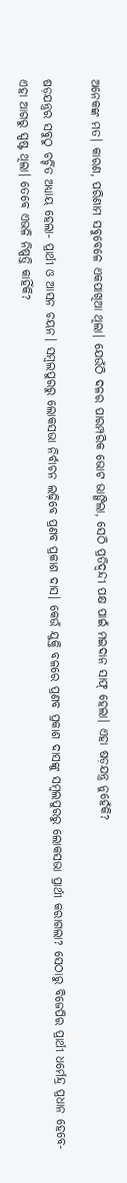ଅନେକଙ୍କ ମତ। କାରଣ, ପରିଣାମ ସବୁବେଳେ ଏକପାଖିଆ ଥିଲା। ଯେଉଁଠି ଦଳର ପାରମ୍ପରିକ ଭୋଟ ଭାଙ୍ଗିଲା, ସେଠି ପ୍ରତିଦ୍ୱନ୍ଦୀ ପକ୍ଷ ପାଇଁ ମଇଦାନ ସାଫ୍ ହେଲା। ଏହା ଷଡ଼ଯନ୍ତ୍ର ନୁହେଁକି?

ଷଡ଼ଯନ୍ତ୍ରର ସବୁଠୁ ଚର୍ଚ୍ଚିତ ଅଧ୍ୟାୟ ହେଲା- ପ୍ରାର୍ଥୀ ଓ ଆସନ ଚୟନ। ସମ୍ବଲପୁରରୁ ଲୋକସଭା ନିର୍ବାଚନ ଲଢ଼ିବେ ପ୍ରଣବ ପ୍ରକାଶ ଦାସ। କେଉଁ ଯୁକ୍ତି ବଳରେ ପ୍ରଣବ ପ୍ରକାଶ ଦାସଙ୍କୁ ସମ୍ବଲପୁରରୁ ଲୋକସଭା ପ୍ରାର୍ଥୀ କରାଗଲା? ସେଠାରୁ ବିଜେପିର ପ୍ରାର୍ଥୀ ଧର୍ମେନ୍ଦ୍ର ପ୍ରଧାନ ହେବେ- ଏହା ଆଗରୁ ସ୍ପଷ୍ଟ ଥିଲା। ତେବେ ଏଭଳି ନିଷ୍ପତ୍ତି କାହିଁକି?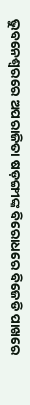ଭୁବନେଶ୍ୱରରେ ଅପରାଜିତା ଷଡ଼ଙ୍ଗୀଙ୍କ ବିରୋଧରେ ବିଜେଡି ପାଖରେ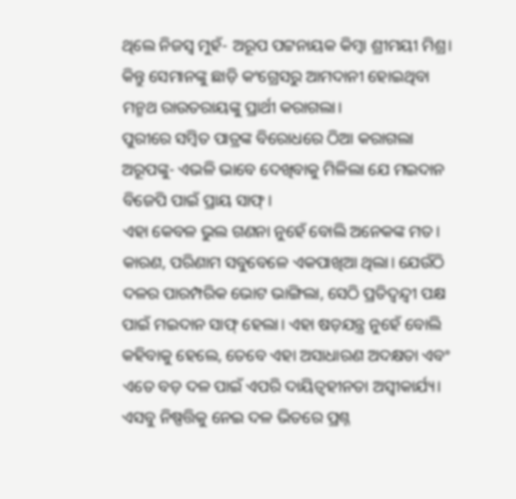ଥିଲେ ନିଜସ୍ୱ ମୁହଁ- ଅରୂପ ପଟ୍ଟନାୟକ କିମ୍ବା ଶ୍ରୀମୟୀ ମିଶ୍ର। କିନ୍ତୁ ସେମାନଙ୍କୁ ଛାଡ଼ି କଂଗ୍ରେସରୁ ଆମଦାନୀ ହୋଇଥିବା ମନ୍ମଥ ରାଉତରାୟଙ୍କୁ ପ୍ରାର୍ଥୀ କରାଗଲା।
ପୁରୀରେ ସମ୍ବିତ ପାତ୍ରଙ୍କ ବିରୋଧରେ ଠିଆ କରାଗଲା ଅରୂପଙ୍କୁ- ଏଭଳି ଭାବେ ଦେଖିବାକୁ ମିଳିଲା ଯେ ମଇଦାନ ବିଜେପି ପାଇଁ ପ୍ରାୟ ସାଫ୍।
ଏହା କେବଳ ଭୁଲ ଗଣନା ନୁହେଁ ବୋଲି ଅନେକଙ୍କ ମତ। କାରଣ, ପରିଣାମ ସବୁବେଳେ ଏକପାଖିଆ ଥିଲା। ଯେଉଁଠି ଦଳର ପାରମ୍ପରିକ ଭୋଟ ଭାଙ୍ଗିଲା, ସେଠି ପ୍ରତିଦ୍ୱନ୍ଦ୍ୱୀ ପକ୍ଷ ପାଇଁ ମଇଦାନ ସାଫ୍ ହେଲା। ଏହା ଷଡ଼ଯନ୍ତ୍ର ନୁହେଁ ବୋଲି କହିବାକୁ ହେଲେ, ତେବେ ଏହା ଅସାଧାରଣ ଅଦକ୍ଷତା ଏବଂ ଏତେ ବଡ଼ ଦଳ ପାଇଁ ଏପରି ଦାୟିତ୍ୱହୀନତା ଅସ୍ୱୀକାର୍ଯ୍ୟ। ଏସବୁ ନିଷ୍ପତ୍ତିକୁ ନେଇ ଦଳ ଭିତରେ ପ୍ରଶ୍ନ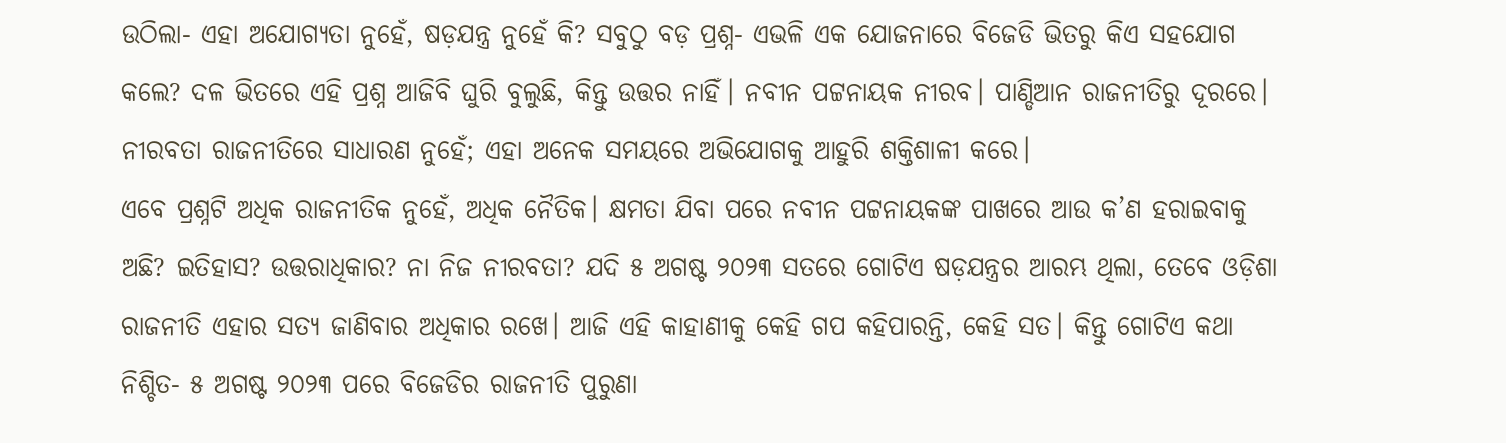ଉଠିଲା- ଏହା ଅଯୋଗ୍ୟତା ନୁହେଁ, ଷଡ଼ଯନ୍ତ୍ର ନୁହେଁ କି? ସବୁଠୁ ବଡ଼ ପ୍ରଶ୍ନ- ଏଭଳି ଏକ ଯୋଜନାରେ ବିଜେଡି ଭିତରୁ କିଏ ସହଯୋଗ କଲେ? ଦଳ ଭିତରେ ଏହି ପ୍ରଶ୍ନ ଆଜିବି ଘୁରି ବୁଲୁଛି, କିନ୍ତୁ ଉତ୍ତର ନାହିଁ। ନବୀନ ପଟ୍ଟନାୟକ ନୀରବ। ପାଣ୍ଡିଆନ ରାଜନୀତିରୁ ଦୂରରେ।
ନୀରବତା ରାଜନୀତିରେ ସାଧାରଣ ନୁହେଁ; ଏହା ଅନେକ ସମୟରେ ଅଭିଯୋଗକୁ ଆହୁରି ଶକ୍ତିଶାଳୀ କରେ।
ଏବେ ପ୍ରଶ୍ନଟି ଅଧିକ ରାଜନୀତିକ ନୁହେଁ, ଅଧିକ ନୈତିକ। କ୍ଷମତା ଯିବା ପରେ ନବୀନ ପଟ୍ଟନାୟକଙ୍କ ପାଖରେ ଆଉ କ’ଣ ହରାଇବାକୁ ଅଛି? ଇତିହାସ? ଉତ୍ତରାଧିକାର? ନା ନିଜ ନୀରବତା? ଯଦି ୫ ଅଗଷ୍ଟ ୨୦୨୩ ସତରେ ଗୋଟିଏ ଷଡ଼ଯନ୍ତ୍ରର ଆରମ୍ଭ ଥିଲା, ତେବେ ଓଡ଼ିଶା ରାଜନୀତି ଏହାର ସତ୍ୟ ଜାଣିବାର ଅଧିକାର ରଖେ। ଆଜି ଏହି କାହାଣୀକୁ କେହି ଗପ କହିପାରନ୍ତି, କେହି ସତ। କିନ୍ତୁ ଗୋଟିଏ କଥା ନିଶ୍ଚିତ- ୫ ଅଗଷ୍ଟ ୨୦୨୩ ପରେ ବିଜେଡିର ରାଜନୀତି ପୁରୁଣା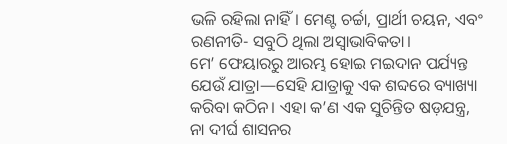ଭଳି ରହିଲା ନାହିଁ। ମେଣ୍ଟ ଚର୍ଚ୍ଚା, ପ୍ରାର୍ଥୀ ଚୟନ, ଏବଂ ରଣନୀତି- ସବୁଠି ଥିଲା ଅସ୍ୱାଭାବିକତା।
ମେ’ ଫେୟାରରୁ ଆରମ୍ଭ ହୋଇ ମଇଦାନ ପର୍ଯ୍ୟନ୍ତ ଯେଉଁ ଯାତ୍ରା—ସେହି ଯାତ୍ରାକୁ ଏକ ଶବ୍ଦରେ ବ୍ୟାଖ୍ୟା କରିବା କଠିନ। ଏହା କ’ଣ ଏକ ସୁଚିନ୍ତିତ ଷଡ଼ଯନ୍ତ୍ର, ନା ଦୀର୍ଘ ଶାସନର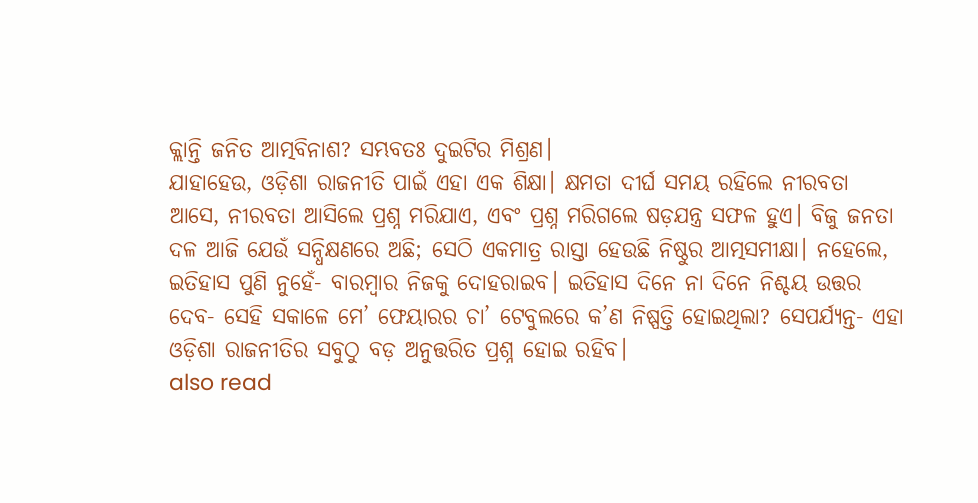କ୍ଲାନ୍ତି ଜନିତ ଆତ୍ମବିନାଶ? ସମ୍ଭବତଃ ଦୁଇଟିର ମିଶ୍ରଣ।
ଯାହାହେଉ, ଓଡ଼ିଶା ରାଜନୀତି ପାଇଁ ଏହା ଏକ ଶିକ୍ଷା। କ୍ଷମତା ଦୀର୍ଘ ସମୟ ରହିଲେ ନୀରବତା ଆସେ, ନୀରବତା ଆସିଲେ ପ୍ରଶ୍ନ ମରିଯାଏ, ଏବଂ ପ୍ରଶ୍ନ ମରିଗଲେ ଷଡ଼ଯନ୍ତ୍ର ସଫଳ ହୁଏ। ବିଜୁ ଜନତା ଦଳ ଆଜି ଯେଉଁ ସନ୍ଧିକ୍ଷଣରେ ଅଛି; ସେଠି ଏକମାତ୍ର ରାସ୍ତା ହେଉଛି ନିଷ୍ଠୁର ଆତ୍ମସମୀକ୍ଷା। ନହେଲେ, ଇତିହାସ ପୁଣି ନୁହେଁ- ବାରମ୍ବାର ନିଜକୁ ଦୋହରାଇବ। ଇତିହାସ ଦିନେ ନା ଦିନେ ନିଶ୍ଚୟ ଉତ୍ତର ଦେବ- ସେହି ସକାଳେ ମେ’ ଫେୟାରର ଚା’ ଟେବୁଲରେ କ’ଣ ନିଷ୍ପତ୍ତି ହୋଇଥିଲା? ସେପର୍ଯ୍ୟନ୍ତ- ଏହା ଓଡ଼ିଶା ରାଜନୀତିର ସବୁଠୁ ବଡ଼ ଅନୁତ୍ତରିତ ପ୍ରଶ୍ନ ହୋଇ ରହିବ।
also read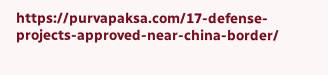https://purvapaksa.com/17-defense-projects-approved-near-china-border/